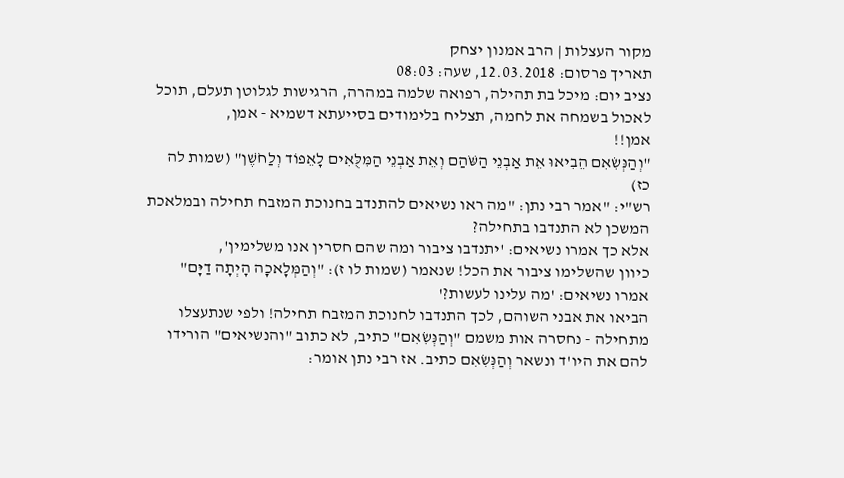מקור העצלות | הרב אמנון יצחק
תאריך פרסום: 12.03.2018, שעה: 08:03
נציב יום: מיכל בת תהילה, רפואה שלמה במהרה, הרגישות לגלוטן תעלם, תוכל לאכול בשמחה את לחמה, תצליח בלימודים בסייעתא דשמיא - אמן,
אמן!!
"וְהַנְּשִׂאִם הֵבִיאוּ אֵת אַבְנֵי הַשֹּׁהַם וְאֵת אַבְנֵי הַמִּלֻּאִים לָאֵפוֹד וְלַחֹשֶׁן" (שמות לה כז)
רש"י: "אמר רבי נתן: "מה ראו נשיאים להתנדב בחנוכת המזבח תחילה ובמלאכת המשכן לא התנדבו בתחילה?
אלא כך אמרו נשיאים: 'יתנדבו ציבור ומה שהם חסרין אנו משלימין',
כיוון שהשלימו ציבור את הכל! שנאמר (שמות לו ז): "וְהַמְּלָאכָה הָיְתָה דַיָּם"
אמרו נשיאים: 'מה עלינו לעשות?'
הביאו את אבני השוהם, לכך התנדבו לחנוכת המזבח תחילה! ולפי שנתעצלו מתחילה - נחסרה אות משמם "וְהַנְּשִׂאִם" כתיב, לא כתוב "והנשיאים" הורידו להם את היו'ד ונשאר וְהַנְּשִׂאִם כתיב. אז רבי נתן אומר: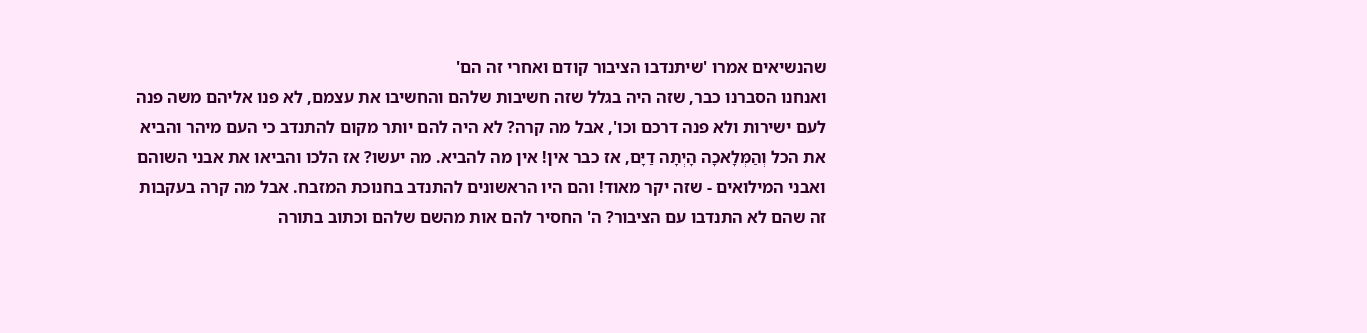שהנשיאים אמרו 'שיתנדבו הציבור קודם ואחרי זה הם'
ואנחנו הסברנו כבר, שזה היה בגלל שזה חשיבות שלהם והחשיבו את עצמם, לא פנו אליהם משה פנה לעם ישירות ולא פנה דרכם וכו', אבל מה קרה? לא היה להם יותר מקום להתנדב כי העם מיהר והביא את הכל וְהַמְּלָאכָה הָיְתָה דַיָּם, אז כבר אין! אין מה להביא. מה יעשו? אז הלכו והביאו את אבני השוהם ואבני המילואים - שזה יקר מאוד! והם היו הראשונים להתנדב בחנוכת המזבח. אבל מה קרה בעקבות זה שהם לא התנדבו עם הציבור? ה' החסיר להם אות מהשם שלהם וכתוב בתורה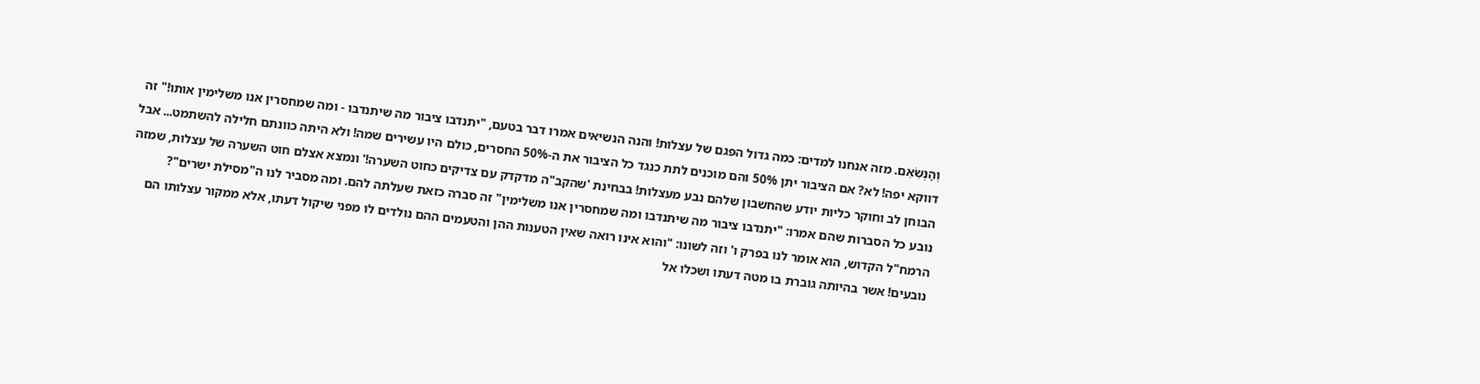וְהַנְּשִׂאִם. מזה אנחנו למדים: כמה גדול הפגם של עצלות! והנה הנשיאים אמרו דבר בטעם, "יתנדבו ציבור מה שיתנדבו - ומה שמחסרין אנו משלימין אותו!" זה דווקא יפה! לא? אם הציבור יתן 50% והם מוכנים לתת כנגד כל הציבור את ה-50% החסרים, כולם היו עשירים שמה! ולא היתה כוונתם חלילה להשתמט... אבל הבוחן לב וחוקר כליות יודע שהחשבון שלהם נבע מעצלות! בבחינת 'שהקב"ה מדקדק עם צדיקים כחוט השערה!' ונמצא אצלם חוט השערה של עצלות, שמזה נובע כל הסברות שהם אמרו: "יתנדבו ציבור מה שיתנדבו ומה שמחסרין אנו משלימין" זה סברה כזאת שעלתה להם. ומה מסביר לנו ה"מסילת ישרים"? הרמח"ל הקדוש, הוא אומר לנו בפרק ו' וזה לשונו: "והוא אינו רואה שאין הטענות ההן והטעמים ההם נולדים לו מפני שיקול דעתו, אלא ממקור עצלותו הם נובעים! אשר בהיותה גוברת בו מטה דעתו ושכלו אל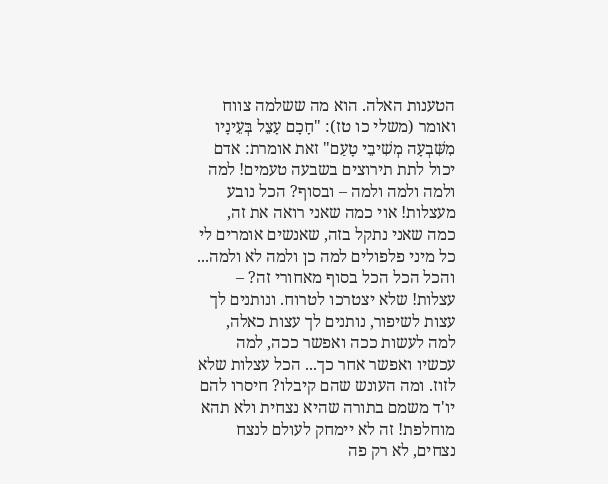הטענות האלה. הוא מה ששלמה צווח ואומר (משלי כו טז): "חָכָם עָצֵל בְּעֵינָיו מִשִּׁבְעָה מְשִׁיבֵי טָעַם" זאת אומרת: אדם יכול לתת תירוצים בשבעה טעמים! למה ולמה ולמה ולמה – ובסוף? הכל נובע מעצלות! אוי כמה שאני רואה את זה, כמה שאני נתקל בזה, שאנשים אומרים לי כל מיני פלפולים למה כן ולמה לא ולמה... והכל הכל הכל בסוף מאחורי זה? – עצלות! שלא יצטרכו לטרוח. ונותנים לך עצות לשיפור, נותנים לך עצות כאלה, למה לעשות ככה ואפשר ככה, למה עכשיו ואפשר אחר כך... הכל עצלות שלא לזוז. ומה העונש שהם קיבלו? חיסרו להם יו'ד משמם בתורה שהיא נצחית ולא תהא מוחלפת! זה לא יימחק לעולם לנצח נצחים, לא רק פה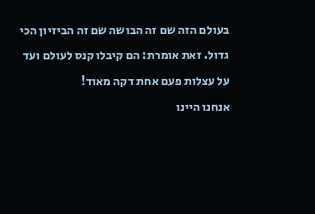בעולם הזה שם זה הבושה שם זה הביזיון הכי גדול. זאת אומרת: הם קיבלו קנס לעולם ועד על עצלות פעם אחת דקה מאוד!
אנחנו היינו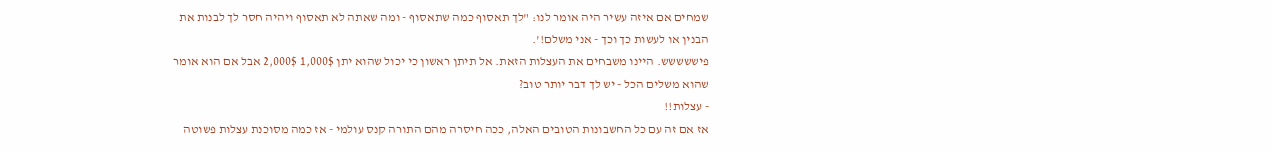שמחים אם איזה עשיר היה אומר לנו: "לך תאסוף כמה שתאסוף - ומה שאתה לא תאסוף ויהיה חסר לך לבנות את הבנין או לעשות כך וכך - אני משלם!'.
פיששששש. היינו משבחים את העצלות הזאת. אל תיתן ראשון כי יכול שהוא יתן 1,000$ 2,000$ אבל אם הוא אומר שהוא משלים הכל - יש לך דבר יותר טוב?
- עצלות!!
אז אם זה עם כל החשבונות הטובים האלה, ככה חיסרה מהם התורה קנס עולמי - אז כמה מסוכנת עצלות פשוטה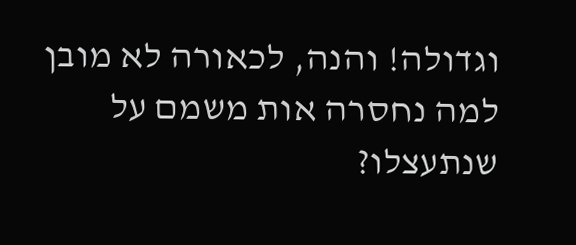וגדולה! והנה, לכאורה לא מובן למה נחסרה אות משמם על שנתעצלו?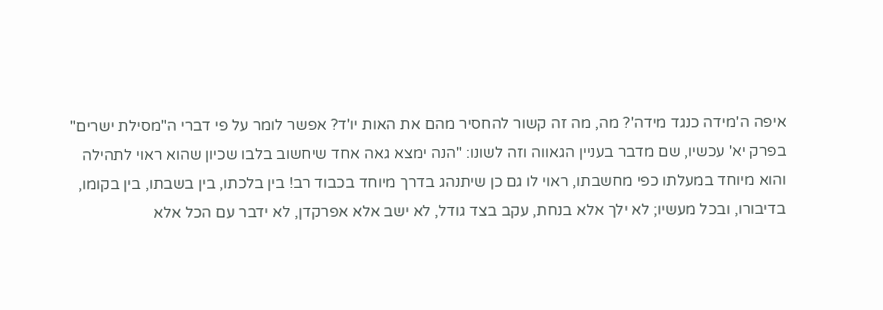איפה ה'מידה כנגד מידה'? מה, מה זה קשור להחסיר מהם את האות יו'ד? אפשר לומר על פי דברי ה"מסילת ישרים" בפרק יא' עכשיו, שם מדבר בעניין הגאווה וזה לשונו: "הנה ימצא גאה אחד שיחשוב בלבו שכיון שהוא ראוי לתהילה והוא מיוחד במעלתו כפי מחשבתו, ראוי לו גם כן שיתנהג בדרך מיוחד בכבוד רב! בין בלכתו, בין בשבתו, בין בקומו, בדיבורו, ובכל מעשיו; לא ילך אלא בנחת, עקב בצד גודל, לא ישב אלא אפרקדן, לא ידבר עם הכל אלא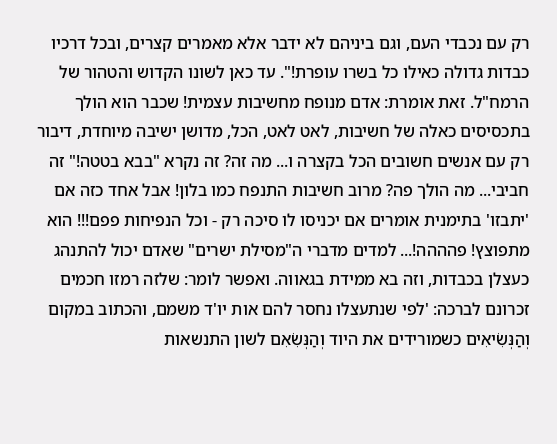רק עם נכבדי העם, וגם ביניהם לא ידבר אלא מאמרים קצרים, ובכל דרכיו כבדות גדולה כאילו כל בשרו עופרת!". עד כאן לשונו הקדוש והטהור של הרמח"ל. זאת אומרת: אדם מנופח מחשיבות עצמית! שכבר הוא הולך בתכסיסים כאלה של חשיבות, לאט לאט, הכל, מדושן ישיבה מיוחדת, דיבור רק עם אנשים חשובים הכל בקצרה ו... מה זה? זה נקרא "בבא בטטה!" זה חביבי... מה הולך פה? מרוב חשיבות התנפח כמו בלון! אבל אחד כזה אם 'יתבזו' בתימנית אומרים אם יכניסו לו סיכה רק - וכל הנפיחות פפם!!! הוא מתפוצץ! פהההה!... למדים מדברי ה"מסילת ישרים" שאדם יכול להתנהג כעצלן בכבדות, וזה בא ממידת בגאווה. ואפשר לומר: שלזה רמזו חכמים זכרונם לברכה: 'לפי שנתעצלו נחסר להם אות יו'ד משמם, והכתוב במקום וְהַנְּשִׂיאִים כשמורידים את היוד וְהַנְּשִׂאִם לשון התנשאות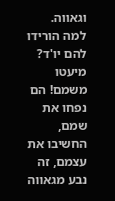וגאווה. למה הורידו להם יו'ד? מיעטו משמם! הם נפחו את שמם, החשיבו את עצמם, זה נבע מגאווה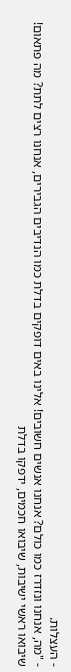- העצלות.
- "מה, אנחנו ונזדרז כמו כולם? אנחנו אנשים חשובים! אלינו באים דופקים בדלת כמו הנדיבים הגבירים, אנחנו רצים לתת? מה פתאום! שיבואו ראשי ישיבות, שיבואו חכמים, ידפקו בדלת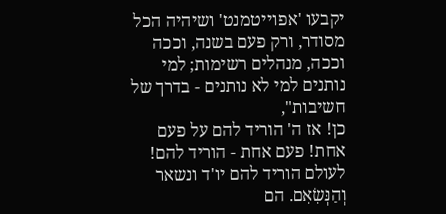יקבעו 'אפוייטמנט' ושיהיה הכל מסודר, ורק פעם בשנה, וככה וככה, מנהלים רשימות; למי נותנים למי לא נותנים - בדרך של חשיבות",
כן! אז ה' הוריד להם על פעם אחת! פעם אחת - הוריד להם! לעולם הוריד להם יו'ד ונשאר וְהַנְּשִׂאִם. הם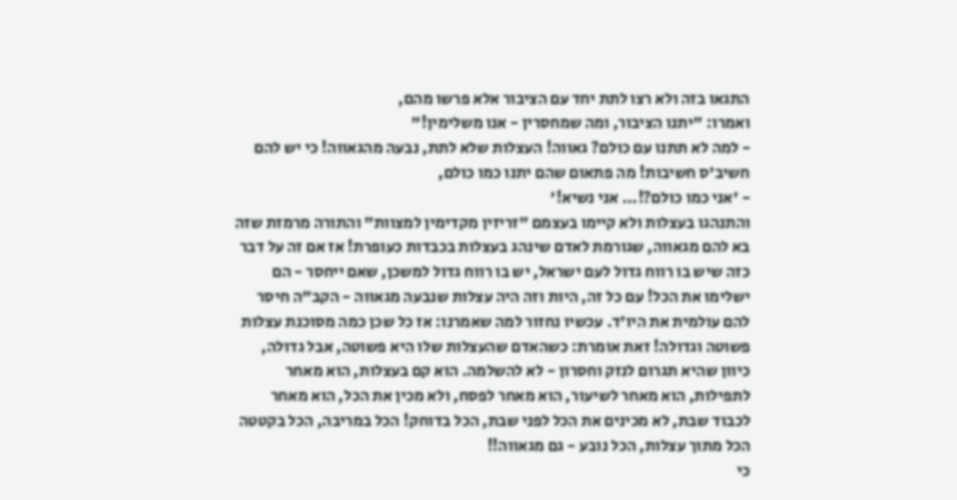התגאו בזה ולא רצו לתת יחד עם הציבור אלא פרשו מהם,
ואמרו: "יתנו הציבור, ומה שמחסרין - אנו משלימין!"
- למה לא תתנו עם כולם? גאווה! העצלות שלא לתת, נבעה מהגאווה! כי יש להם חשיב'ס חשיבות! מה פתאום שהם יתנו כמו כולם,
- 'אני כמו כולם?!... אני נשיא!'
והתנהגו בעצלות ולא קיימו בעצמם "זריזין מקדימין למצוות" והתורה מרמזת שזה בא להם מגאווה, שגורמת לאדם שינהג בעצלות בכבדות כעופרת! אז אם זה על דבר כזה שיש בו רווח גדול לעם ישראל, יש בו רווח גדול למשכן, שאם ייחסר - הם ישלימו את הכל! עם כל זה, היות וזה היה עצלות שנבעה מגאווה - הקב"ה חיסר להם עולמית את היו'ד. עכשיו נחזור למה שאמרנו: אז כל שכן כמה מסוכנת עצלות פשוטה וגדולה! זאת אומרת: כשהאדם שהעצלות שלו היא פשוטה, אבל גדולה, כיוון שהיא תגרום לנזק וחסרון - לא להשלמה. הוא קם בעצלות, הוא מאחר לתפילות, הוא מאחר לשיעור, הוא מאחר לפסח, ולא מכין את הכל, הוא מאחר לכבוד שבת, לא מכינים את הכל לפני שבת, הכל בדוחק! הכל במריבה, הכל בקטטה הכל מתוך עצלות, הכל נובע - גם מגאווה!!
כי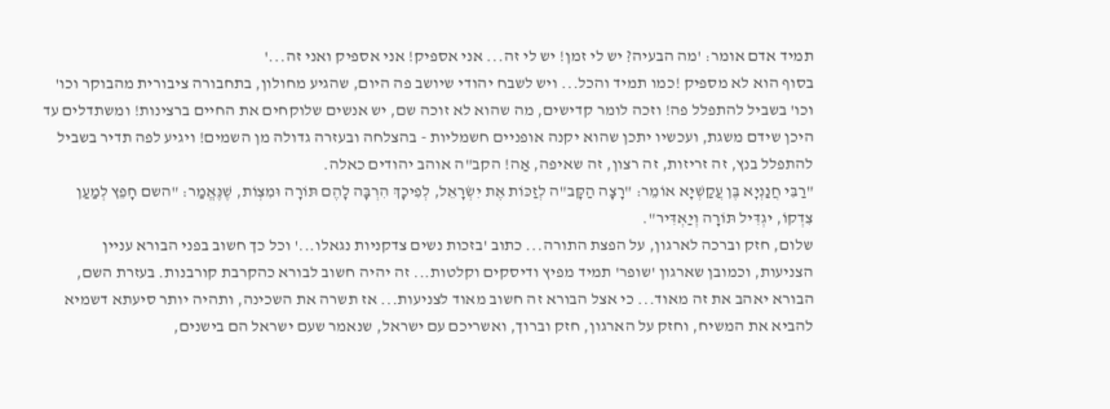תמיד אדם אומר: 'מה הבעיה? יש לי זמן! יש לי זה... אני אספיק! אני אספיק ואני זה...'
בסוף הוא לא מספיק !כמו תמיד והכל... ויש לשבח יהודי שיושב פה היום, שהגיע מחולון, בתחבורה ציבורית מהבוקר וכו' וכו' בשביל להתפלל פה! וזכה לומר קדישים, מה שהוא לא זוכה שם, יש אנשים שלוקחים את החיים ברצינות! ומשתדלים עד היכן שידם משגת, ועכשיו יתכן שהוא יקנה אופניים חשמליות - בהצלחה ובעזרה גדולה מן השמים! ויגיע לפה תדיר בשביל להתפלל בנץ, זה זריזות, זה רצון, זה שאיפה, אַה! הקב"ה אוהב יהודים כאלה.
"רַבִּי חֲנַנְיָא בֶּן עֲקַשְׁיָא אוֹמֵר: "רָצָה הַקָּב"ה לְזַכּוֹת אֶת יִשְׂרָאֵל, לְפִיכָךְ הִרְבָּה לָהֶם תּוֹרָה וּמִצְוֹת, שֶׁנֶּאֱמַר: "השם חָפֵץ לְמַעַן צִדְקוֹ, יגְדִּיל תּוֹרָה וְיַאְדִּיר".
שלום, חזק וברכה לארגון, על הפצת התורה... כתוב 'בזכות נשים צדקניות נגאלו...' וכל כך חשוב בפני הבורא עניין הצניעות, וכמובן שארגון 'שופר' תמיד מפיץ ודיסקים וקלטות... זה יהיה חשוב לבורא כהקרבת קורבנות. בעזרת השם, הבורא יאהב את זה מאוד... כי אצל הבורא זה חשוב מאוד לצניעות... אז תשרה את השכינה, ותהיה יותר סיעתא דשמיא להביא את המשיח, וחזק על הארגון, חזק וברוך, ואשריכם עם ישראל, שנאמר שעם ישראל הם בישנים,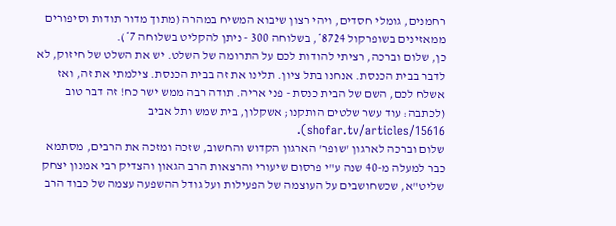רחמנים, גומלי חסדים, ויהי רצון שיבוא המשיח במהרה (מתוך מדור תודות וסיפורים ממאזינים בשופרקול 8724*, בשלוחה 300 - ניתן להקליט בשלוחה 7*).
כן, שלום וברכה, רציתי להודות לכם על התרומה של השלט. יש את השלט של חיזוק, לא לדבר בבית הכנסת. אנחנו בתל ציון. תלינו את זה בבית הכנסת. צילמתי את זה, ואז אשלח לכם, השם של הבית כנסת - פני אריה. תודה רבה ממש ישר כח! זה דבר טוב (לכתבה: עוד עשר שלטים הותקנו; אשקלון, בית שמש ותל אביב shofar.tv/articles/15616).
שלום וברכה לארגון 'שופר' הארגון הקדוש והחשוב, שזכה ומזכה את הרבים, מסתמא כבר למעלה מ-40 שנה ע"י פרסום שיעורי והרצאות הרב הגאון והצדיק רבי אמנון יצחק שליט"א, שכשחושבים על העוצמה של הפעילות ועל גודל ההשפעה עצמה של כבוד הרב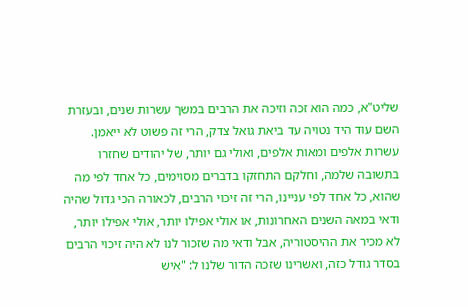שליט"א, כמה הוא זכה וזיכה את הרבים במשך עשרות שנים, ובעזרת השם עוד היד נטויה עד ביאת גואל צדק, הרי זה פשוט לא ייאמן. עשרות אלפים ומאות אלפים, ואולי גם יותר, של יהודים שחזרו בתשובה שלמה, וחלקם התחזקו בדברים מסוימים, כל אחד לפי מה שהוא, כל אחד לפי עניינו, הרי זה זיכוי הרבים, לכאורה הכי גדול שהיה ודאי במאה השנים האחרונות, או אולי אפילו יותר, אולי אפילו יותר, לא מכיר את ההיסטוריה, אבל ודאי מה שזכור לנו לא היה זיכוי הרבים בסדר גודל כזה, ואשרינו שזכה הדור שלנו ל: "אִישׁ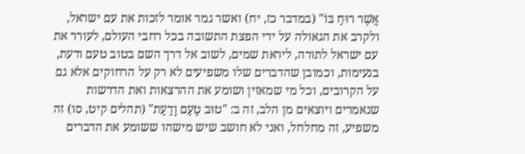אֲשֶׁר רוּחַ בּוֹ" (במדבר כז, יח) ואשר גמר אומר לזכות את עם ישראל, ולקרב את הגאולה על ידי הפצת התשובה בכל רחבי העולם, לעורר את עם ישראל לתורה, ליראת שמים, לשוב אל דרך השם בטוב טעם ודעת, בנעימות, וכמובן שהדברים שלו משפיעים לא רק על הרחוקים אלא גם על הקרובים, וכל מי שמאזין ושומע את ההרצאות ואת הדרשות שנאמרים ויוצאים מן הלב, זה ב: "טוּב טַעַם וָדַעַת" (תהלים קיט, סו) זה משפיע, זה מחלחל, ואני לא חושב שיש מישהו ששומע את הדברים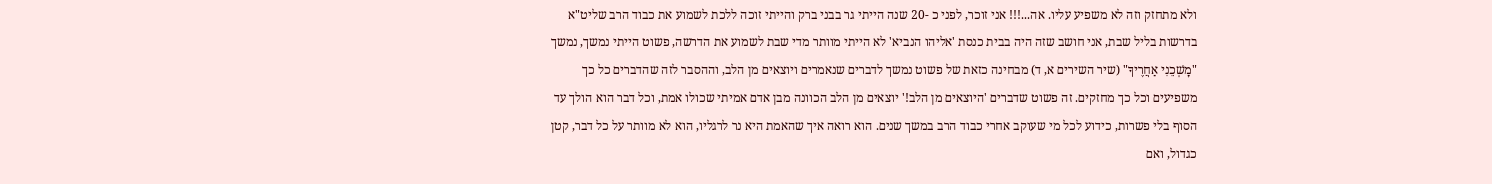ולא מתחזק וזה לא משפיע עליו. אה...!!! אני זוכר, לפני כ -20 שנה הייתי גר בבני ברק והייתי זוכה ללכת לשמוע את כבוד הרב שליט"א בדרשות בליל שבת, אני חושב שזה היה בבית כנסת 'אליהו הנביא' לא הייתי מוותר מדי שבת לשמוע את הדרשה, פשוט הייתי נמשך, נמשך "מׇשְׁכֵנִי אַחֲרֶיךָ" (שיר השירים א, ד) מבחינה כזאת של פשוט נמשך לדברים שנאמרים ויוצאים מן הלב, וההסבר לזה שהדברים כל כך משפיעים וכל כך מחזקים. זה פשוט שדברים 'היוצאים מן הלב!' יוצאים מן הלב הכוונה מבן אדם אמיתי שכולו אמת, וכל דבר הוא הולך עד הסוף בלי פשרות, כידוע לכל מי שעוקב אחרי כבוד הרב במשך שנים. הוא רואה איך שהאמת היא נר לרגליו, הוא לא מוותר על כל דבר, קטן כגדול, ואם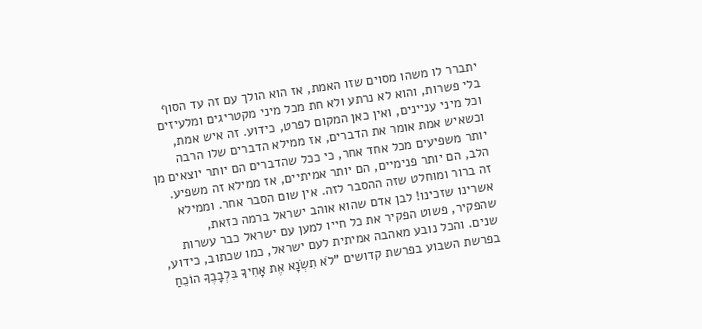יתברר לו משהו מסוים שזו האמת, אז הוא הולך עם זה עד הסוף בלי פשרות, והוא לא נרתע ולא חת מכל מיני מקטריגים ומלעיזים וכל מיני עניינים, ואין כאן המקום לפרט, כידוע. זה איש אמת, וכשאיש אמת אומר את הדברים, אז ממילא הדברים שלו הרבה יותר משפיעים מכל אחד אחר, כי ככל שהדברים הם יותר יוצאים מן הלב, הם יותר פנימיים, הם יותר אמיתיים, אז ממילא זה משפיע. זה ברור ומוחלט שזה ההסבר לזה. אין שום הסבר אחר. וממילא אשרינו שזכינו! לבן אדם שהוא אוהב ישראל ברמה כזאת, שהפקיר, פשוט הפקיר את כל חייו למען עם ישראל כבר עשרות שנים. והכל נובע מאהבה אמיתית לעם ישראל, כמו שכתוב, כידוע, בפרשת השבוע בפרשת קדושים "לֹא תִשְׂנָא אֶת אָחִיךָ בִּלְבָבֶךָ הוֹכֵחַ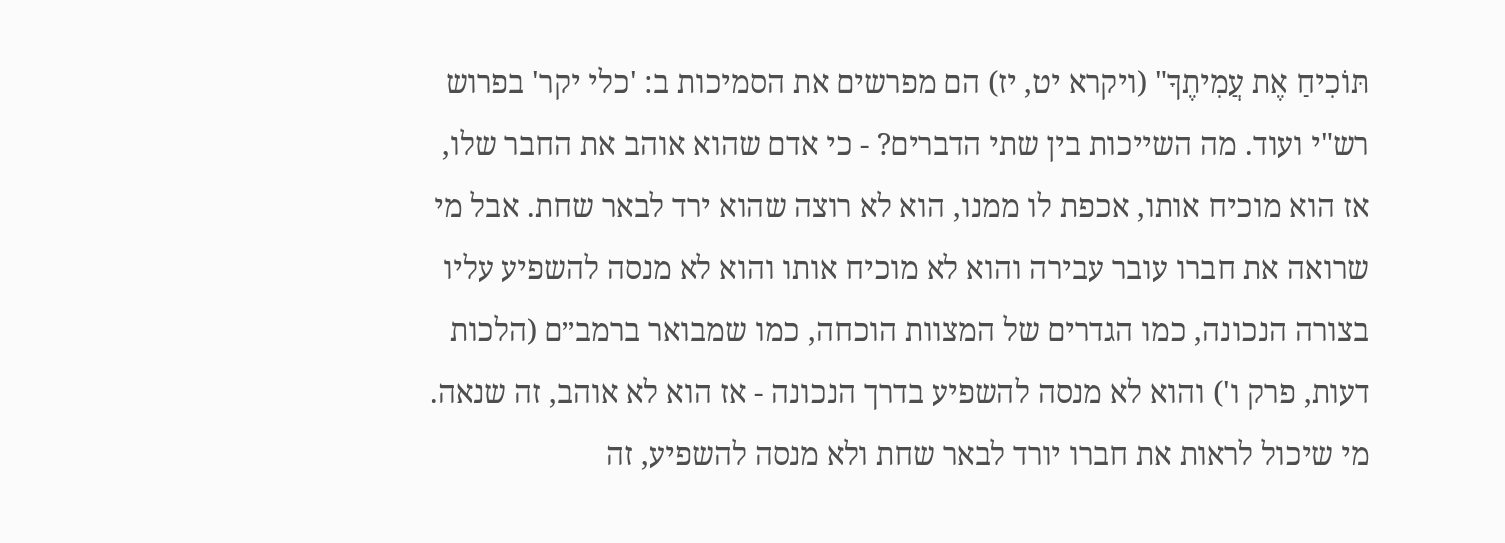תּוֹכִיחַ אֶת עֲמִיתֶךָ" (ויקרא יט, יז) הם מפרשים את הסמיכות ב: 'כלי יקר' בפרוש רש"י ועוד. מה השייכות בין שתי הדברים? - כי אדם שהוא אוהב את החבר שלו, אז הוא מוכיח אותו, אכפת לו ממנו, הוא לא רוצה שהוא ירד לבאר שחת. אבל מי שרואה את חברו עובר עבירה והוא לא מוכיח אותו והוא לא מנסה להשפיע עליו בצורה הנכונה, כמו הגדרים של המצוות הוכחה, כמו שמבואר ברמב״ם (הלכות דעות, פרק ו') והוא לא מנסה להשפיע בדרך הנכונה - אז הוא לא אוהב, זה שנאה. מי שיכול לראות את חברו יורד לבאר שחת ולא מנסה להשפיע, זה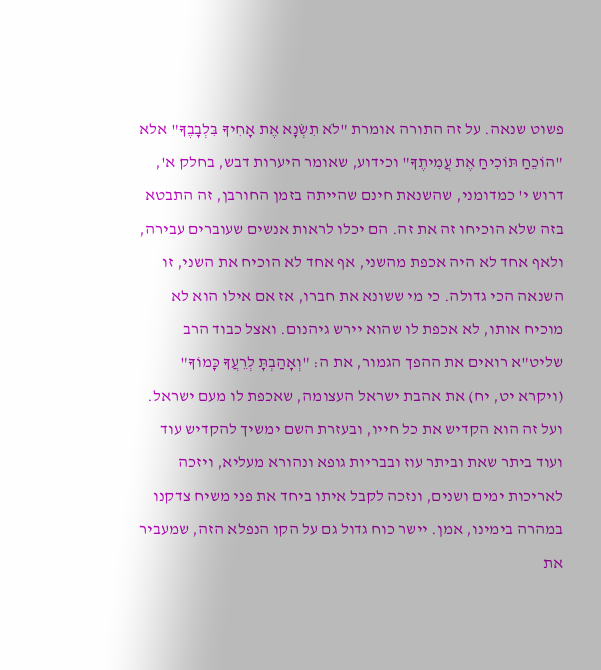פשוט שנאה. על זה התורה אומרת "לֹא תִשְׂנָא אֶת אָחִיךָ בִּלְבָבֶךָ" אלא "הוֹכֵחַ תּוֹכִיחַ אֶת עֲמִיתֶךָ" וכידוע, שאומר היערות דבש, בחלק א', דרוש י' כמדומני, שהשנאת חינם שהייתה בזמן החורבן, זה התבטא בזה שלא הוכיחו זה את זה. הם יכלו לראות אנשים שעוברים עבירה, ולאף אחד לא היה אכפת מהשני, אף אחד לא הוכיח את השני, זו השנאה הכי גדולה. כי מי ששונא את חברו, אז אם אילו הוא לא מוכיח אותו, לא אכפת לו שהוא יירש גיהנום. ואצל כבוד הרב שליט"א רואים את ההפך הגמור, את ה: "וְאָהַבְתָּ לְרֵעֲךָ כָּמוֹךָ" (ויקרא יט, יח) את אהבת ישראל העצומה, שאכפת לו מעם ישראל. ועל זה הוא הקדיש את כל חייו, ובעזרת השם ימשיך להקדיש עוד ועוד ביתר שאת וביתר עוז ובבריות גופא ונהורא מעליא, ויזכה לאריכות ימים ושנים, ונזכה לקבל איתו ביחד את פני משיח צדקנו במהרה בימינו, אמן. יישר כוח גדול גם על הקו הנפלא הזה, שמעביר את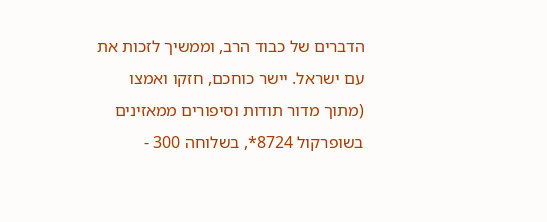הדברים של כבוד הרב, וממשיך לזכות את עם ישראל. יישר כוחכם, חזקו ואמצו (מתוך מדור תודות וסיפורים ממאזינים בשופרקול 8724*, בשלוחה 300 -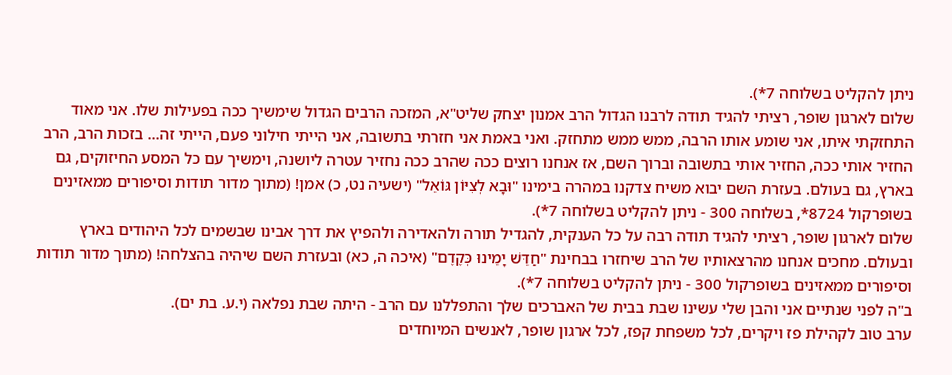ניתן להקליט בשלוחה 7*).
שלום לארגון שופר, רציתי להגיד תודה לרבנו הגדול הרב אמנון יצחק שליט"א, המזכה הרבים הגדול שימשיך ככה בפעילות שלו. אני מאוד התחזקתי איתו, אני שומע אותו הרבה, ממש ממש מתחזק. ואני באמת אני חזרתי בתשובה, אני הייתי חילוני פעם, הייתי זה... בזכות הרב, הרב החזיר אותי ככה, החזיר אותי בתשובה וברוך השם, אז אנחנו רוצים ככה שהרב ככה נחזיר עטרה ליושנה, וימשיך עם כל המסע החיזוקים, גם בארץ, גם בעולם. בעזרת השם יבוא משיח צדקנו במהרה בימינו "וּבָא לְצִיּוֹן גּוֹאֵל" (ישעיה נט, כ) אמן! (מתוך מדור תודות וסיפורים ממאזינים בשופרקול 8724*, בשלוחה 300 - ניתן להקליט בשלוחה 7*).
שלום לארגון שופר, רציתי להגיד תודה רבה על כל הענקית, להגדיל תורה ולהאדירה ולהפיץ את דרך אבינו שבשמים לכל היהודים בארץ ובעולם. מחכים אנחנו מהרצאותיו של הרב שיחזרו בבחינת "חַדֵּשׁ יָמֵינוּ כְּקֶדֶם" (איכה ה, כא) ובעזרת השם שיהיה בהצלחה! (מתוך מדור תודות וסיפורים ממאזינים בשופרקול 300 - ניתן להקליט בשלוחה 7*).
ב"ה לפני שנתיים אני והבן שלי עשינו שבת בבית של האברכים שלך והתפללנו עם הרב - היתה שבת נפלאה (י.ע. בת ים).
ערב טוב לקהילת פז ויקרים, לכל משפחת קפז, לכל ארגון שופר, לאנשים המיוחדים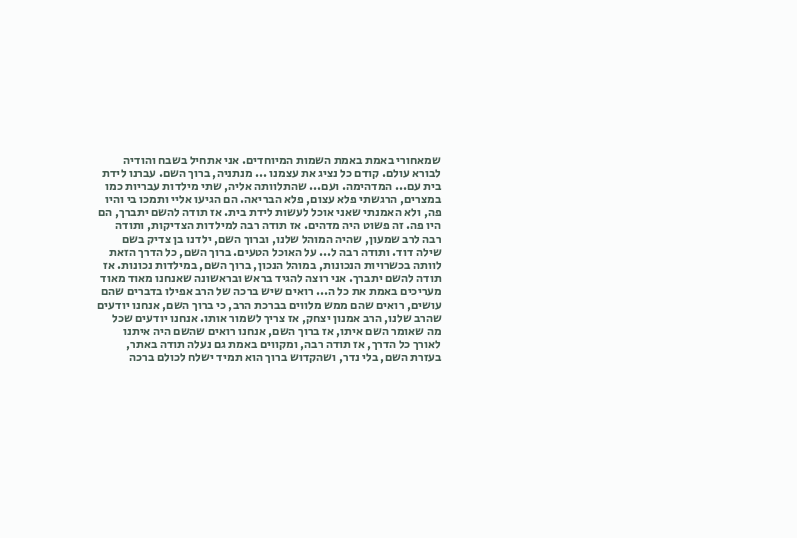שמאחורי באמת באמת השמות המיוחדים. אני אתחיל בשבח והודיה לבורא עולם. קודם כל נציג את עצמנו ... מנתניה, ברוך השם. עברנו לידת בית עם... המדהימה. ועם... שהתלוותה אליה, שתי מילדות עבריות כמו במצרים, הרגשתי פלא עצום, פלא הבריאה. הם הגיעו אליי ותמכו בי והיו פה, ולא האמנתי שאני אוכל לעשות לידת בית. אז תודה להשם יתברך, הם היו פה. זה פשוט היה מדהים. אז תודה רבה למילדות הצדיקות, ותודה רבה לרב שמעון, שהיה המוהל שלנו, וברוך השם, ילדנו בן צדיק בשם שילה דוד. ותודה רבה ל... על האוכל הטעים. ברוך השם, כל הדרך הזאת לוותה בכשרויות הנכונות, במוהל הנכון, ברוך השם, במילדות נכונות. אז תודה להשם יתברך. אני רוצה להגיד בראש ובראשונה שאנחנו מאוד מאוד מעריכים באמת את כל ה... רואים שיש ברכה של הרב אפילו בדברים שהם עושים, רואים שהם ממש מלווים בברכת הרב, כי ברוך השם, אנחנו יודעים שהרב שלנו, הרב אמנון יצחק, אז צריך לשמור אותו. אנחנו יודעים שכל מה שאומר השם איתו, אז ברוך השם, אנחנו רואים שהשם היה איתנו לאורך כל הדרך, אז תודה רבה, ומקווים באמת גם נעלה תודה באתר, בעזרת השם, בלי נדר, ושהקדוש ברוך הוא תמיד ישלח לכולם ברכה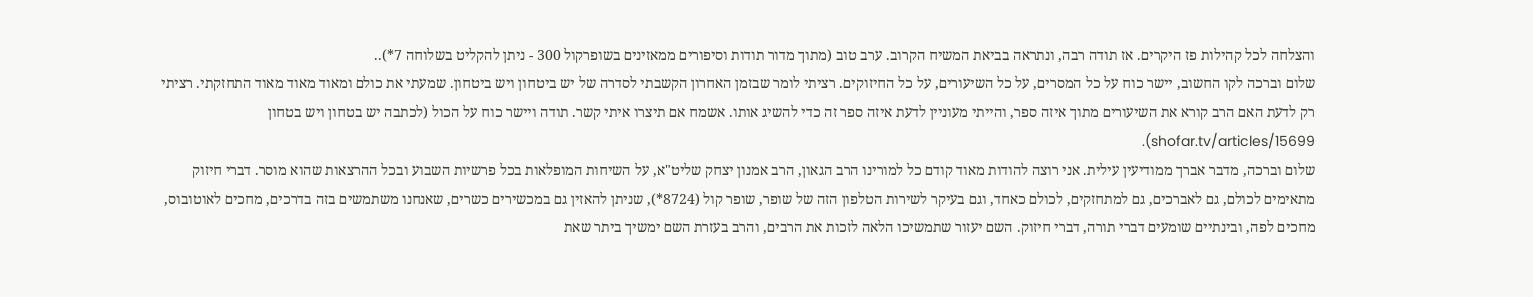והצלחה לכל קהילות פז היקרים. אז תודה רבה, ונתראה בביאת המשיח הקרוב. ערב טוב (מתוך מדור תודות וסיפורים ממאזינים בשופרקול 300 - ניתן להקליט בשלוחה 7*)..
שלום וברכה לקו החשוב, יישר כוח על כל המסרים, על כל השיעורים, על כל החיזוקים. רציתי לומר שבזמן האחרון הקשבתי לסדרה של יש ביטחון ויש ביטחון. שמעתי את כולם ומאוד מאוד מאוד התחזקתי. רציתי רק לדעת האם הרב קורא את השיעורים מתוך איזה ספר, והייתי מעוניין לדעת איזה ספר זה כדי להשיג אותו. אשמח אם תיצרו איתי קשר. תודה ויישר כוח על הכול (לכתבה יש בטחון ויש בטחון shofar.tv/articles/15699).
שלום וברכה, מדבר אברך ממודיעין עילית. אני רוצה להודות מאוד קודם כל למורינו הרב הגאון, הרב אמנון יצחק שליט"א, על השיחות המופלאות בכל פרשיות השבוע ובכל ההרצאות שהוא מוסר. דברי חיזוק מתאימים לכולם, גם לאברכים, גם למתחזקים, לכולם כאחד, וגם בעיקר לשירות הטלפון הזה של שופר, שופר קול (8724*), שניתן להאזין גם במכשירים כשרים, שאנחנו משתמשים בזה בדרכים, מחכים לאוטובוס, מחכים לפה, ובינתיים שומעים דברי תורה, דברי חיזוק. השם יעזור שתמשיכו הלאה לזכות את הרבים, והרב בעזרת השם ימשיך ביתר שאת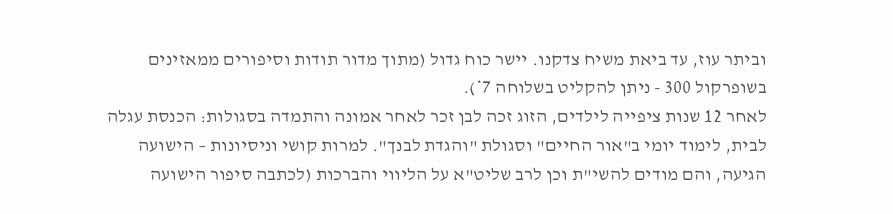וביתר עוז, עד ביאת משיח צדקנו. יישר כוח גדול (מתוך מדור תודות וסיפורים ממאזינים בשופרקול 300 - ניתן להקליט בשלוחה 7*).
לאחר 12 שנות ציפייה לילדים, הזוג זכה לבן זכר לאחר אמונה והתמדה בסגולות: הכנסת עגלה לבית, לימוד יומי ב"אור החיים" וסגולת "והגדת לבנך". למרות קושי וניסיונות – הישועה הגיעה, והם מודים להשי"ת וכן לרב שליט"א על הליווי והברכות (לכתבה סיפור הישועה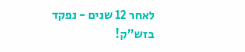לאחר 12 שנים - נפקד בזש"ק!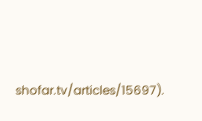shofar.tv/articles/15697).